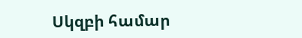Սկզբի համար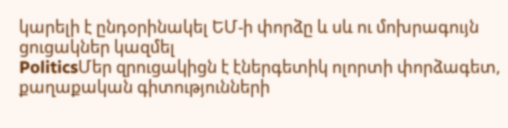կարելի է ընդօրինակել ԵՄ-ի փորձը և սև ու մոխրագույն ցուցակներ կազմել
PoliticsՄեր զրուցակիցն է էներգետիկ ոլորտի փորձագետ, քաղաքական գիտությունների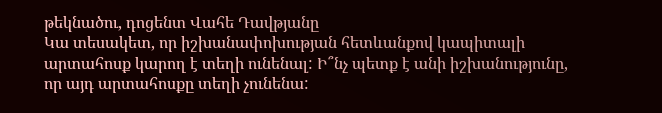թեկնածու, դոցենտ Վահե Դավթյանը
Կա տեսակետ, որ իշխանափոխության հետևանքով կապիտալի արտահոսք կարող է տեղի ունենալ: Ի՞նչ պետք է անի իշխանությունը, որ այդ արտահոսքը տեղի չունենա: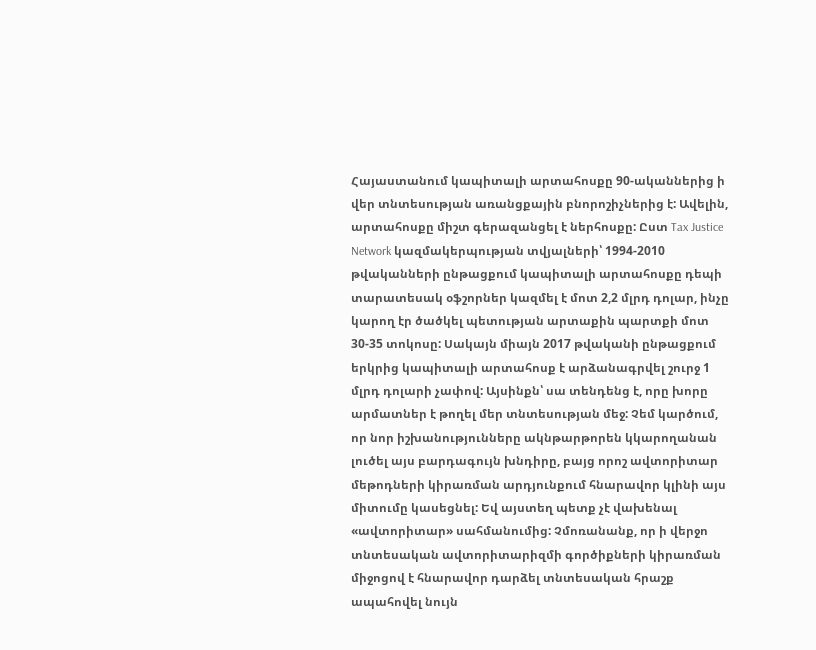Հայաստանում կապիտալի արտահոսքը 90-ականներից ի վեր տնտեսության առանցքային բնորոշիչներից է: Ավելին, արտահոսքը միշտ գերազանցել է ներհոսքը: Ըստ Tax Justice Network կազմակերպության տվյալների՝ 1994-2010 թվականների ընթացքում կապիտալի արտահոսքը դեպի տարատեսակ օֆշորներ կազմել է մոտ 2,2 մլրդ դոլար, ինչը կարող էր ծածկել պետության արտաքին պարտքի մոտ 30-35 տոկոսը: Սակայն միայն 2017 թվականի ընթացքում երկրից կապիտալի արտահոսք է արձանագրվել շուրջ 1 մլրդ դոլարի չափով: Այսինքն՝ սա տենդենց է, որը խորը արմատներ է թողել մեր տնտեսության մեջ: Չեմ կարծում, որ նոր իշխանությունները ակնթարթորեն կկարողանան լուծել այս բարդագույն խնդիրը, բայց որոշ ավտորիտար մեթոդների կիրառման արդյունքում հնարավոր կլինի այս միտումը կասեցնել: Եվ այստեղ պետք չէ վախենալ «ավտորիտար» սահմանումից: Չմոռանանք, որ ի վերջո տնտեսական ավտորիտարիզմի գործիքների կիրառման միջոցով է հնարավոր դարձել տնտեսական հրաշք ապահովել նույն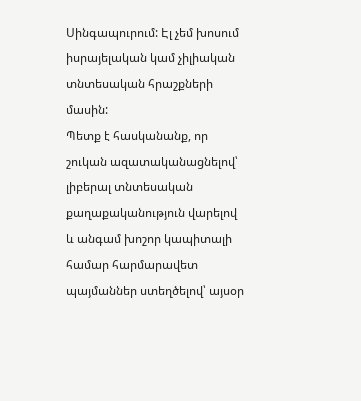Սինգապուրում: Էլ չեմ խոսում իսրայելական կամ չիլիական տնտեսական հրաշքների մասին:
Պետք է հասկանանք, որ շուկան ազատականացնելով՝ լիբերալ տնտեսական քաղաքականություն վարելով և անգամ խոշոր կապիտալի համար հարմարավետ պայմաններ ստեղծելով՝ այսօր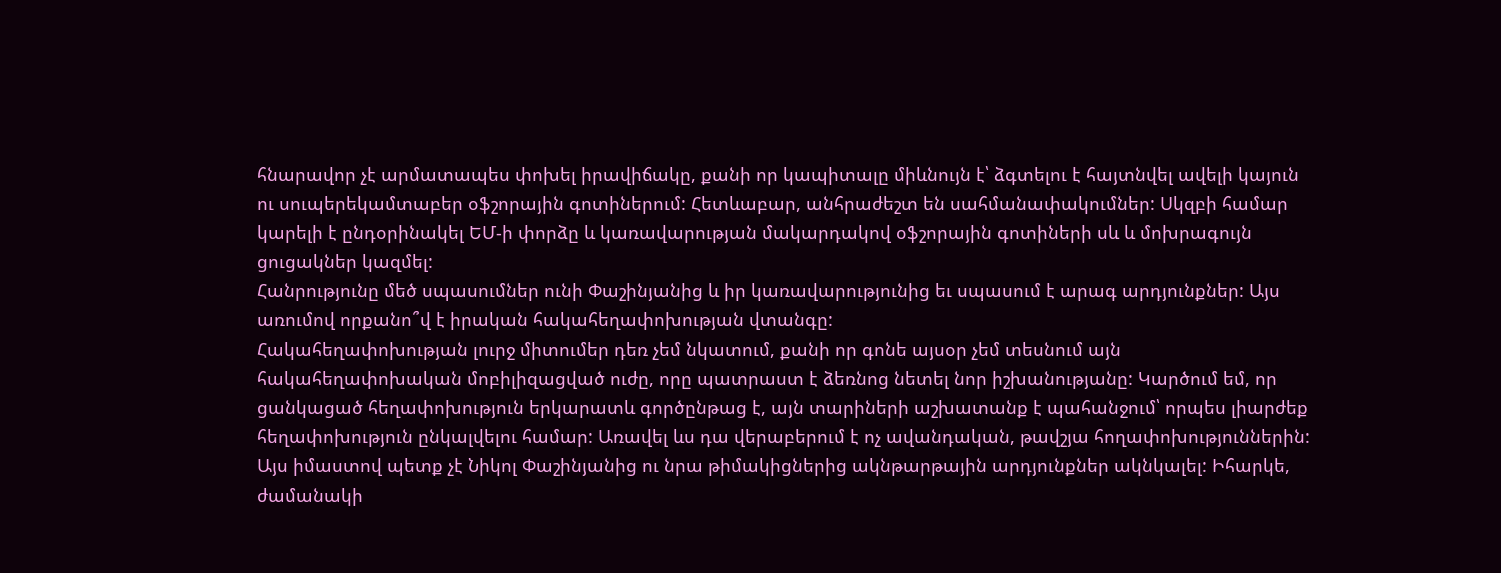հնարավոր չէ արմատապես փոխել իրավիճակը, քանի որ կապիտալը միևնույն է՝ ձգտելու է հայտնվել ավելի կայուն ու սուպերեկամտաբեր օֆշորային գոտիներում: Հետևաբար, անհրաժեշտ են սահմանափակումներ: Սկզբի համար կարելի է ընդօրինակել ԵՄ-ի փորձը և կառավարության մակարդակով օֆշորային գոտիների սև և մոխրագույն ցուցակներ կազմել:
Հանրությունը մեծ սպասումներ ունի Փաշինյանից և իր կառավարությունից եւ սպասում է արագ արդյունքներ: Այս առումով որքանո՞վ է իրական հակահեղափոխության վտանգը:
Հակահեղափոխության լուրջ միտումեր դեռ չեմ նկատում, քանի որ գոնե այսօր չեմ տեսնում այն հակահեղափոխական մոբիլիզացված ուժը, որը պատրաստ է ձեռնոց նետել նոր իշխանությանը: Կարծում եմ, որ ցանկացած հեղափոխություն երկարատև գործընթաց է, այն տարիների աշխատանք է պահանջում՝ որպես լիարժեք հեղափոխություն ընկալվելու համար: Առավել ևս դա վերաբերում է ոչ ավանդական, թավշյա հողափոխություններին: Այս իմաստով պետք չէ Նիկոլ Փաշինյանից ու նրա թիմակիցներից ակնթարթային արդյունքներ ակնկալել: Իհարկե, ժամանակի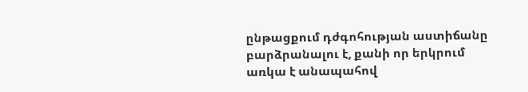ընթացքում դժգոհության աստիճանը բարձրանալու է, քանի որ երկրում առկա է անապահով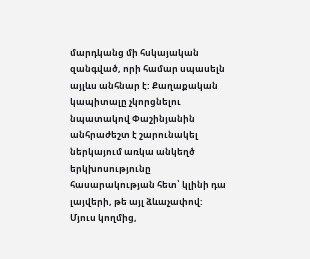մարդկանց մի հսկայական զանգված, որի համար սպասելն այլևս անհնար է: Քաղաքական կապիտալը չկորցնելու նպատակով Փաշինյանին անհրաժեշտ է շարունակել ներկայում առկա անկեղծ երկխոսությունը հասարակության հետ՝ կլինի դա լայվերի, թե այլ ձևաչափով:
Մյուս կողմից,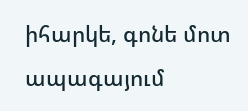իհարկե, գոնե մոտ ապագայում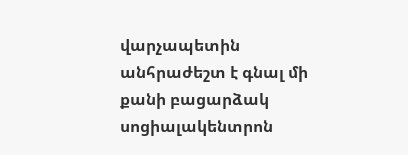վարչապետին անհրաժեշտ է գնալ մի քանի բացարձակ սոցիալակենտրոն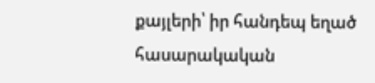քայլերի՝ իր հանդեպ եղած հասարակական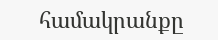համակրանքը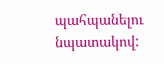պահպանելու նպատակով: